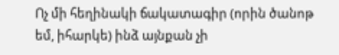Ոչ մի հեղինակի ճակատագիր (որին ծանոթ եմ, իհարկե) ինձ այնքան չի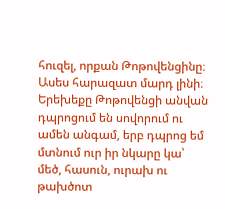հուզել, որքան Թոթովենցինը։ Ասես հարազատ մարդ լինի։ Երեխեքը Թոթովենցի անվան դպրոցում են սովորում ու ամեն անգամ, երբ դպրոց եմ մտնում ուր իր նկարը կա՝ մեծ, հասուն, ուրախ ու թախծոտ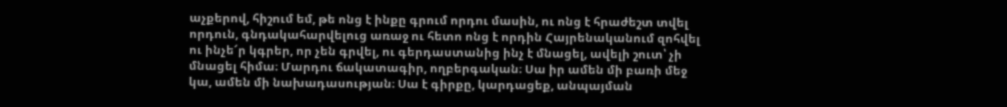աչքերով, հիշում եմ, թե ոնց է ինքը գրում որդու մասին, ու ոնց է հրաժեշտ տվել որդուն, գնդակահարվելուց առաջ ու հետո ոնց է որդին Հայրենականում զոհվել ու ինչե՜ր կգրեր, որ չեն գրվել, ու գերդաստանից ինչ է մնացել, ավելի շուտ՝ չի մնացել հիմա։ Մարդու ճակատագիր, ողբերգական։ Սա իր ամեն մի բառի մեջ կա, ամեն մի նախադասության։ Սա է գիրքը, կարդացեք, անպայման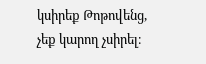կսիրեք Թոթովենց, չեք կարող չսիրել։